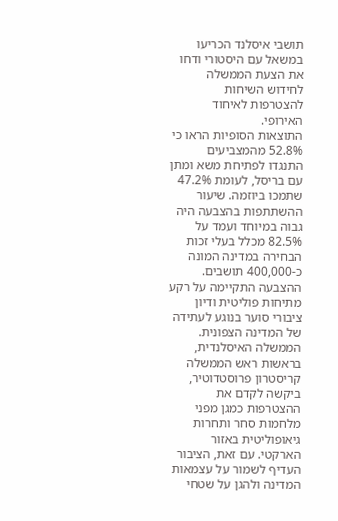תושבי איסלנד הכריעו במשאל עם היסטורי ודחו את הצעת הממשלה לחידוש השיחות להצטרפות לאיחוד האירופי.
התוצאות הסופיות הראו כי 52.8% מהמצביעים התנגדו לפתיחת משא ומתן עם בריסל, לעומת 47.2% שתמכו ביוזמה. שיעור ההשתתפות בהצבעה היה גבוה במיוחד ועמד על 82.5% מכלל בעלי זכות הבחירה במדינה המונה כ-400,000 תושבים.
ההצבעה התקיימה על רקע מתיחות פוליטית ודיון ציבורי סוער בנוגע לעתידה של המדינה הצפונית. הממשלה האיסלנדית, בראשות ראש הממשלה קריסטרון פרוסטדוטיר, ביקשה לקדם את ההצטרפות כמגן מפני מלחמות סחר ותחרות גיאופוליטית באזור הארקטי. עם זאת, הציבור העדיף לשמור על עצמאות המדינה ולהגן על שטחי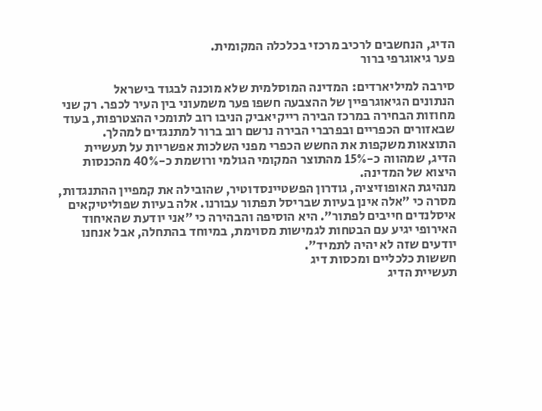הדיג, הנחשבים לרכיב מרכזי בכלכלה המקומית.
פער גיאוגרפי ברור

סירבה למיליארדים: המדינה המוסלמית שלא מוכנה לבגוד בישראל
הנתונים הגיאוגרפיין של ההצבעה חשפו פער משמעוני בין העיר לכפר. רק שני מחוזות הבחירה במרכז הבירה רייקיאביק הניבו רוב לתומכי ההצטרפות, בעוד שבאזורים הכפריים ובפרברי הבירה נרשם רוב ברור למתנגדים למהלך. התוצאות משקפות את החשש הכפרי מפני השלכות אפשריות על תעשיית הדיג, שמהווה כ-15% מהתוצר המקומי הגולמי ורושמת כ-40% מהכנסות היצוא של המדינה.
מנהיגת האופוזיציה, גודרון הפשטיינסדוטיר, שהובילה את קמפיין ההתנגדות, מסרה כי "אלה אינן בעיות שבריסל תפתור עבורנו. אלה בעיות שפוליטיקאים איסלנדים חייבים לפתור". היא הוסיפה והבהירה כי "אני יודעת שהאיחוד האירופי יגיע עם הבטחות לגמישות מסוימת, במיוחד בהתחלה, אבל אנחנו יודעים שזה לא יהיה לתמיד".
חששות כלכליים ומכסות דיג
תעשיית הדיג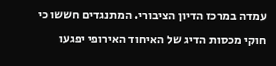עמדה במרכז הדיון הציבורי. המתנגדים חששו כי חוקי מכסות הדיג של האיחוד האירופי יפגעו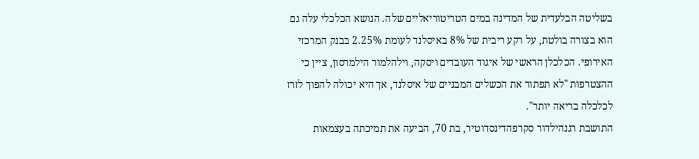בשליטה הבלעדית של המדינה במים הטריטוריאליים שלה. הנושא הכלכלי עלה גם הוא בצורה בולטת, על רקע ריבית של 8% באיסלנד לעומת 2.25% בבנק המרכזי האירופי. הכלכלן הראשי של איגוד העובדים ויסקה, וילהלמור הילמרסון, ציין כי ההצטרפות "לא תפתור את הכשלים המבניים של איסלנד, אך היא יכולה להפוך לזרז לכלכלה בריאה יותר".
התושבת רגנהילדור סקרפהדינסדוטיר, בת 70, הביעה את תמיכתה בעצמאות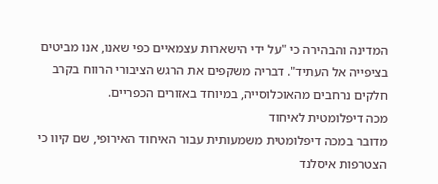המדינה והבהירה כי "על ידי הישארות עצמאיים כפי שאנו, אנו מביטים בציפייה אל העתיד". דבריה משקפים את הרגש הציבורי הרווח בקרב חלקים נרחבים מהאוכלוסייה, במיוחד באזורים הכפריים.
מכה דיפלומטית לאיחוד
מדובר במכה דיפלומטית משמעותית עבור האיחוד האירופי, שם קיוו כי הצטרפות איסלנד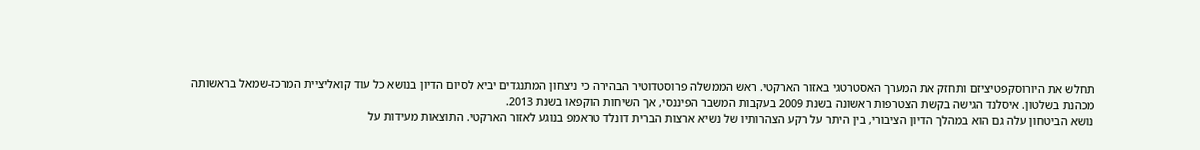תחלש את היורוסקפטיציזם ותחזק את המערך האסטרטגי באזור הארקטי. ראש הממשלה פרוסטדוטיר הבהירה כי ניצחון המתנגדים יביא לסיום הדיון בנושא כל עוד קואליציית המרכז-שמאל בראשותה מכהנת בשלטון. איסלנד הגישה בקשת הצטרפות ראשונה בשנת 2009 בעקבות המשבר הפיננסי, אך השיחות הוקפאו בשנת 2013.
נושא הביטחון עלה גם הוא במהלך הדיון הציבורי, בין היתר על רקע הצהרותיו של נשיא ארצות הברית דונלד טראמפ בנוגע לאזור הארקטי. התוצאות מעידות על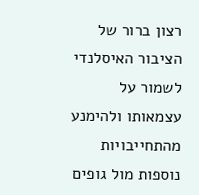רצון ברור של הציבור האיסלנדי לשמור על עצמאותו ולהימנע מהתחייבויות נוספות מול גופים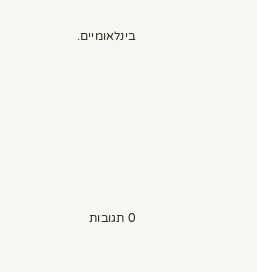בינלאומיים.







0 תגובות